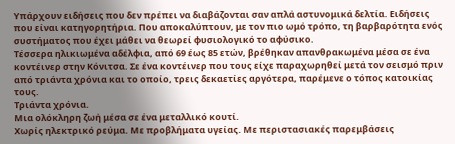Υπάρχουν ειδήσεις που δεν πρέπει να διαβάζονται σαν απλά αστυνομικά δελτία. Ειδήσεις που είναι κατηγορητήρια. Που αποκαλύπτουν, με τον πιο ωμό τρόπο, τη βαρβαρότητα ενός συστήματος που έχει μάθει να θεωρεί φυσιολογικό το αφύσικο.
Τέσσερα ηλικιωμένα αδέλφια, από 69 έως 85 ετών, βρέθηκαν απανθρακωμένα μέσα σε ένα κοντέινερ στην Κόνιτσα. Σε ένα κοντέινερ που τους είχε παραχωρηθεί μετά τον σεισμό πριν από τριάντα χρόνια και το οποίο, τρεις δεκαετίες αργότερα, παρέμενε ο τόπος κατοικίας τους.
Τριάντα χρόνια.
Μια ολόκληρη ζωή μέσα σε ένα μεταλλικό κουτί.
Χωρίς ηλεκτρικό ρεύμα. Με προβλήματα υγείας. Με περιστασιακές παρεμβάσεις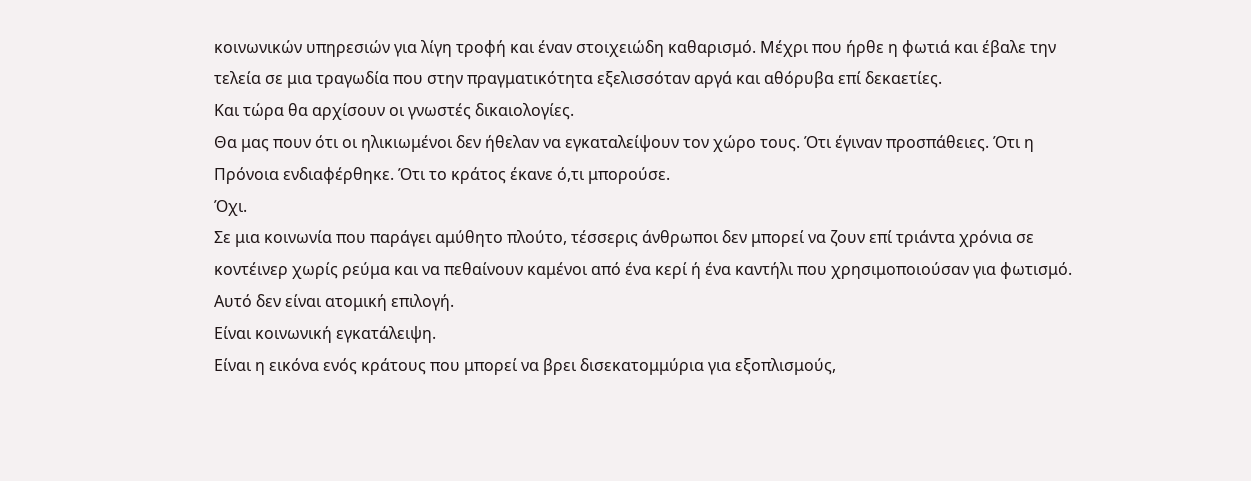κοινωνικών υπηρεσιών για λίγη τροφή και έναν στοιχειώδη καθαρισμό. Μέχρι που ήρθε η φωτιά και έβαλε την τελεία σε μια τραγωδία που στην πραγματικότητα εξελισσόταν αργά και αθόρυβα επί δεκαετίες.
Και τώρα θα αρχίσουν οι γνωστές δικαιολογίες.
Θα μας πουν ότι οι ηλικιωμένοι δεν ήθελαν να εγκαταλείψουν τον χώρο τους. Ότι έγιναν προσπάθειες. Ότι η Πρόνοια ενδιαφέρθηκε. Ότι το κράτος έκανε ό,τι μπορούσε.
Όχι.
Σε μια κοινωνία που παράγει αμύθητο πλούτο, τέσσερις άνθρωποι δεν μπορεί να ζουν επί τριάντα χρόνια σε κοντέινερ χωρίς ρεύμα και να πεθαίνουν καμένοι από ένα κερί ή ένα καντήλι που χρησιμοποιούσαν για φωτισμό.
Αυτό δεν είναι ατομική επιλογή.
Είναι κοινωνική εγκατάλειψη.
Είναι η εικόνα ενός κράτους που μπορεί να βρει δισεκατομμύρια για εξοπλισμούς,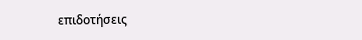επιδοτήσεις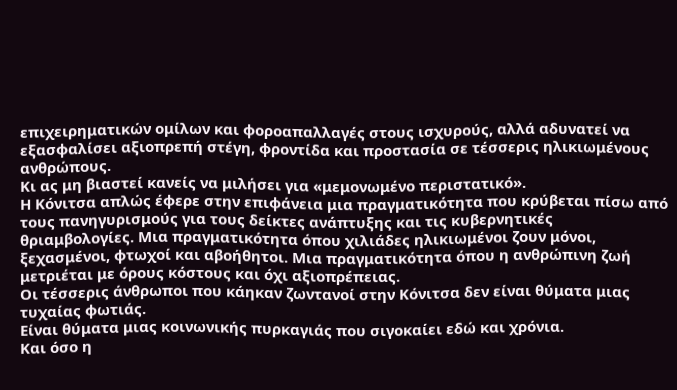επιχειρηματικών ομίλων και φοροαπαλλαγές στους ισχυρούς, αλλά αδυνατεί να εξασφαλίσει αξιοπρεπή στέγη, φροντίδα και προστασία σε τέσσερις ηλικιωμένους ανθρώπους.
Κι ας μη βιαστεί κανείς να μιλήσει για «μεμονωμένο περιστατικό».
Η Κόνιτσα απλώς έφερε στην επιφάνεια μια πραγματικότητα που κρύβεται πίσω από τους πανηγυρισμούς για τους δείκτες ανάπτυξης και τις κυβερνητικές θριαμβολογίες. Μια πραγματικότητα όπου χιλιάδες ηλικιωμένοι ζουν μόνοι, ξεχασμένοι, φτωχοί και αβοήθητοι. Μια πραγματικότητα όπου η ανθρώπινη ζωή μετριέται με όρους κόστους και όχι αξιοπρέπειας.
Οι τέσσερις άνθρωποι που κάηκαν ζωντανοί στην Κόνιτσα δεν είναι θύματα μιας τυχαίας φωτιάς.
Είναι θύματα μιας κοινωνικής πυρκαγιάς που σιγοκαίει εδώ και χρόνια.
Και όσο η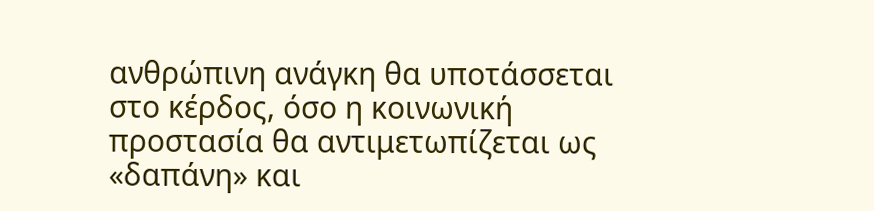ανθρώπινη ανάγκη θα υποτάσσεται στο κέρδος, όσο η κοινωνική προστασία θα αντιμετωπίζεται ως «δαπάνη» και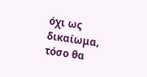όχι ως δικαίωμα, τόσο θα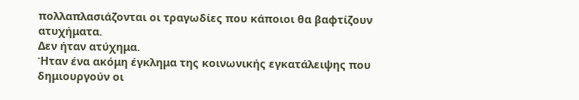πολλαπλασιάζονται οι τραγωδίες που κάποιοι θα βαφτίζουν ατυχήματα.
Δεν ήταν ατύχημα.
Ήταν ένα ακόμη έγκλημα της κοινωνικής εγκατάλειψης που δημιουργούν οι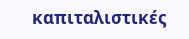καπιταλιστικές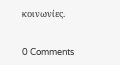κοινωνίες.


0 Comments